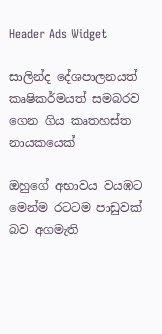Header Ads Widget

සාලින්ද දේශපාලනයත් කෘෂිකර්මයත් සමබරව ගෙන ගිය කෘතහස්ත නායකයෙක්

ඔහුගේ අභාවය වයඹට මෙන්ම රටටම පාඩුවක් බව අගමැති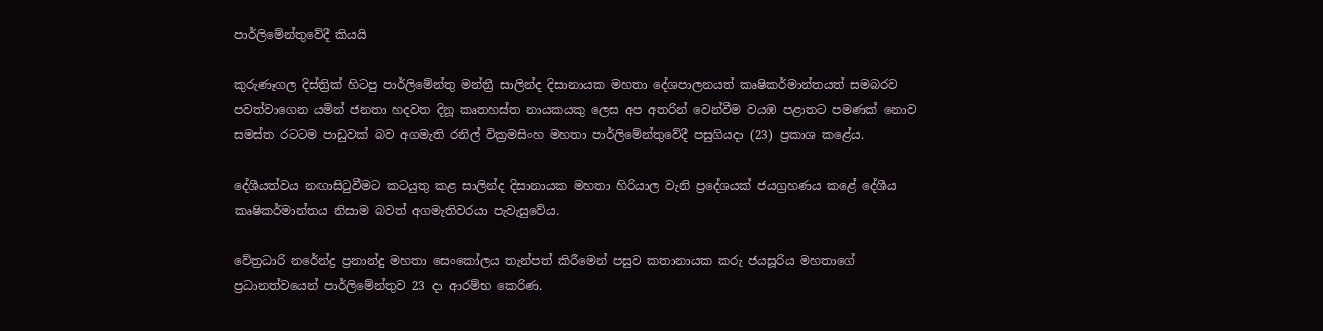පාර්ලිමේන්තුවේදී කියයි

කුරුණෑගල දිස්ත්‍රික් හිටපු පාර්ලිමේන්තු මන්ත්‍රී සාලින්ද දිසානායක මහතා දේශපාලනයත් කෘෂිකර්මාන්තයත් සමබරව පවත්වාගෙන යමින් ජනතා හදවත දිනූ කෘතහස්ත නායකයකු ලෙස අප අතරින් වෙන්වීම වයඹ පළාතට පමණක් නොව සමස්ත රටටම පාඩුවක් බව අගමැති රනිල්‍ වික්‍රමසිංහ මහතා පාර්ලිමේන්තුවේදී පසුගියදා (23) ප්‍රකාශ කළේය.

දේශීයත්වය නඟාසිටුවීමට කටයුතු කළ සාලින්ද දිසානායක මහතා හිරියාල වැනි ප්‍රදේශයක් ජයග්‍රහණය කළේ දේශීය කෘෂිකර්මාන්තය නිසාම බවත් අගමැතිවරයා පැවැසුවේය.

වේත්‍රධාරි නරේන්ද්‍ර ප්‍රනාන්දු මහතා සෙංකෝලය තැන්පත් කිරීමෙන් පසුව කතානායක කරු ජයසූරිය මහතාගේ ප්‍රධානත්වයෙන් පාර්ලිමේන්තුව 23 දා ආරම්භ කෙරිණ.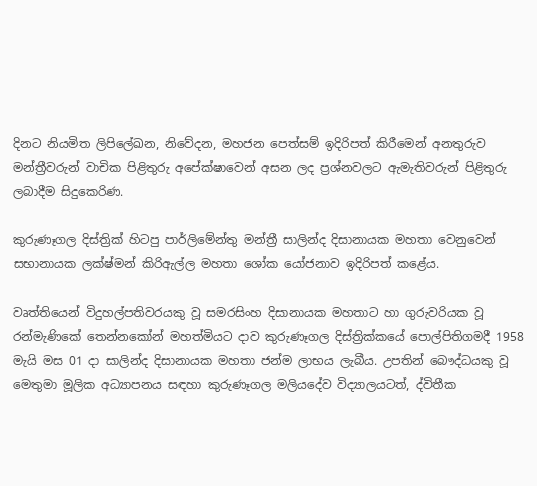දිනට නියමිත ලිපිලේඛන, නිවේදන, මහජන පෙත්සම් ඉදිරිපත් කිරීමෙන් අනතුරුව මන්ත්‍රීවරුන් වාචික පිළිතුරු අපේක්ෂාවෙන් අසන ලද ප්‍රශ්නවලට ඇමැතිවරුන් පිළිතුරු ලබාදීම සිදුකෙරිණ.

කුරුණෑගල දිස්ත්‍රික් හිටපු පාර්ලිමේන්තු මන්ත්‍රී සාලින්ද දිසානායක මහතා වෙනුවෙන් සභානායක ලක්ෂ්මන් කිරිඇල්ල මහතා ශෝක යෝජනාව ඉදිරිපත් කළේය.

වෘත්තියෙන් විදුහල්පතිවරයකු වූ සමරසිංහ දිසානායක මහතාට හා ගුරුවරියක වූ රන්මැණිකේ තෙන්නකෝන් මහත්මියට දාව කුරුණෑගල දිස්ත්‍රික්කයේ පොල්පිතිගමදී 1958 මැයි මස 01 දා සාලින්ද දිසානායක මහතා ජන්ම ලාභය ලැබීය. උපතින් බෞද්ධයකු වූ මෙතුමා මූලික අධ්‍යාපනය සඳහා කුරුණෑගල මලියදේව විද්‍යාලයටත්, ද්විතීක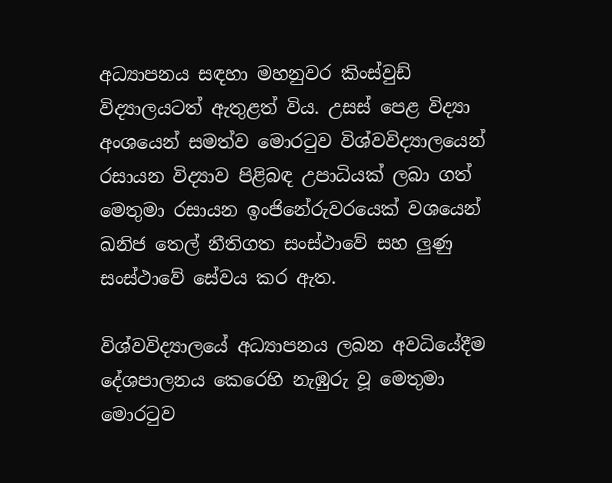අධ්‍යාපනය සඳහා මහනුවර කිංස්වුඩ් විද්‍යාලයටත් ඇතුළත් විය. උසස් පෙළ විද්‍යා අංශයෙන් සමත්ව මොරටුව විශ්වවිද්‍යාලයෙන් රසායන විද්‍යාව පිළිබඳ උපාධියක් ලබා ගත් මෙතුමා රසායන ඉංජිනේරුවරයෙක් වශයෙන් ඛනිජ තෙල් නීතිගත සංස්ථාවේ සහ ලුණු සංස්ථාවේ සේවය කර ඇත.

විශ්වවිද්‍යාලයේ අධ්‍යාපනය ලබන අවධියේදීම දේශපාලනය කෙරෙහි නැඹුරු වූ මෙතුමා මොරටුව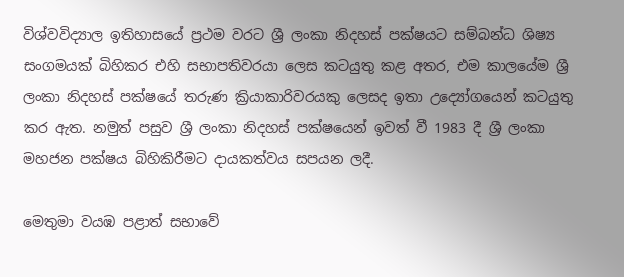විශ්වවිද්‍යාල ඉතිහාසයේ ප්‍රථම වරට ශ්‍රී ලංකා නිදහස් පක්ෂයට සම්බන්ධ ශිෂ්‍ය සංගමයක් බිහිකර එහි සභාපතිවරයා ලෙස කටයුතු කළ අතර, එම කාලයේම ශ්‍රී ලංකා නිදහස් පක්ෂයේ තරුණ ක්‍රියාකාරිවරයකු ලෙසද ඉතා උද්‍යෝගයෙන් කටයුතු කර ඇත. නමුත් පසුව ශ්‍රී ලංකා නිදහස් පක්ෂයෙන් ඉවත් වී 1983 දී ශ්‍රී ලංකා මහජන පක්ෂය බිහිකිරීමට දායකත්වය සපයන ලදී.

මෙතුමා වයඹ පළාත් සභාවේ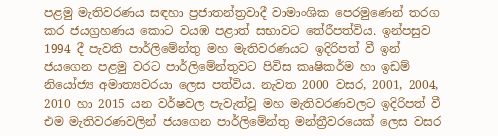පළමු මැතිවරණය සඳහා ප්‍රජාතන්ත්‍රවාදී වාමාංශික පෙරමුණෙන් තරග කර ජයග්‍රහණය කොට වයඹ පළාත් සභාවට තේරීපත්විය. ඉන්පසුව 1994 දී පැවති පාර්ලිමේන්තු මහ මැතිවරණයට ඉදිරිපත් වී ඉන් ජයගෙන පළමු වරට පාර්ලිමේන්තුවට පිවිස කෘෂිකර්ම හා ඉඩම් නියෝජ්‍ය අමාත්‍යවරයා ලෙස පත්විය. නැවත 2000 වසර, 2001, 2004, 2010 හා 2015 යන වර්ෂවල පැවැත්වූ මහ මැතිවරණවලට ඉදිරිපත් වී එම මැතිවරණවලින් ජයගෙන පාර්ලිමේන්තු මන්ත්‍රීවරයෙක් ලෙස වසර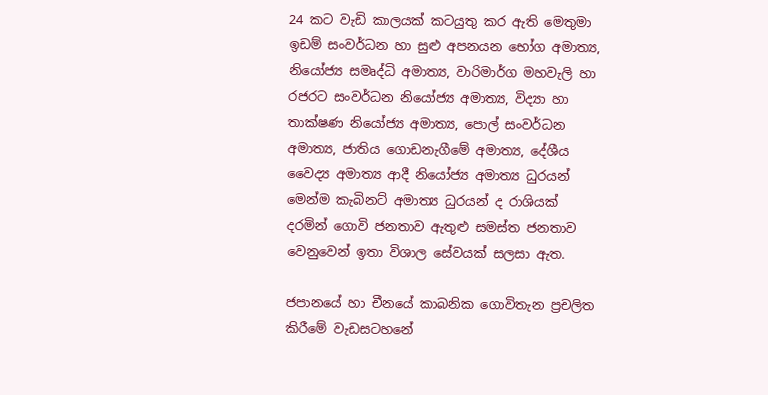24 කට වැඩි කාලයක් කටයුතු කර ඇති මෙතුමා ඉඩම් සංවර්ධන හා සුළු අපනයන භෝග අමාත්‍ය, නියෝජ්‍ය සමෘද්ධි අමාත්‍ය, වාරිමාර්ග මහවැලි හා රජරට සංවර්ධන නියෝජ්‍ය අමාත්‍ය, විද්‍යා හා තාක්ෂණ නියෝජ්‍ය අමාත්‍ය, පොල් සංවර්ධන අමාත්‍ය, ජාතිය ගොඩනැගීමේ අමාත්‍ය, දේශීය වෛද්‍ය අමාත්‍ය ආදී නියෝජ්‍ය අමාත්‍ය ධුරයන් මෙන්ම කැබිනට් අමාත්‍ය ධුරයන් ද රාශියක් දරමින් ගොවි ජනතාව ඇතුළු සමස්ත ජනතාව වෙනුවෙන් ඉතා විශාල සේවයක් සලසා ඇත.

ජපානයේ හා චීනයේ කාබනික ගොවිතැන ප්‍රචලිත කිරීමේ වැඩසටහනේ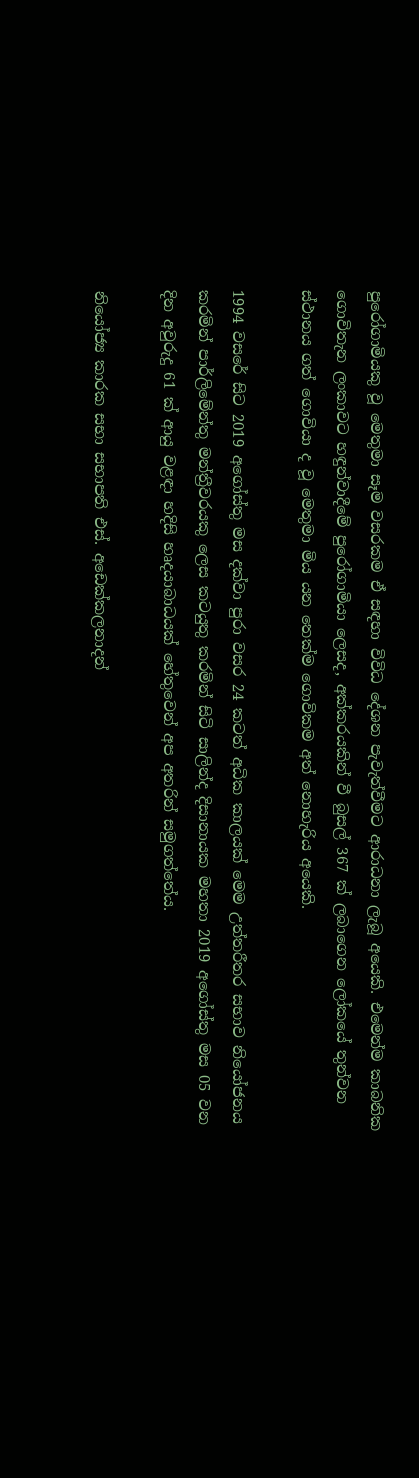පුරෝගාමියකු වූ මෙතුමා සෑම වසරකම ඒ සඳහා විවිධ දේශන පැවැත්වීමට ආරාධනා ලැබූ අයෙකි. එමෙන්ම කාබනික ගොවිතැන ලංකාවට හඳුන්වාදීමේ පුරෝගාමියා ලෙසද, අක්කරයකින් වී බුසල් 367 ක් ලබාගෙන ලෝකයේ තුන්වන ස්ථානය ගත් ගොවියා ද වූ මෙතුමා මිය යන තෙක්ම ගොවිකම අත් නොහැරිය අයෙකි.

1994 වසරේ සිට 2019 අගෝස්තු මස දක්වා පුරා වසර 24 කටත් අධික කාලයක් මෙම උත්තරීතර සභාව නියෝජනය කරමින් පාර්ලිමේන්තු මන්ත්‍රීවරයකු ලෙස කටයුතු කරමින් සිටි සාලින්ද දිසානායක මහතා 2019 අගෝස්තු මස 05 වන දින අවුරුදු 61 ක් ආයු වළඳා හදිසි හෘදයාබාධයක් හේතුවෙන් අප අතරින් සමුගත්තේය.

නියෝජ්‍ය කාරක සභා සභාපති එස්. අඩෙක්කලනාදන්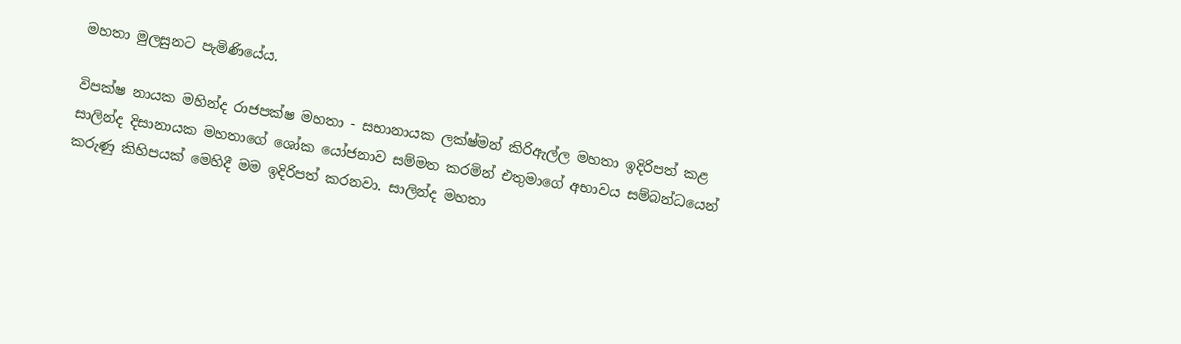මහතා මුලසුනට පැමිණියේය.

විපක්ෂ නායක මහින්ද රාජපක්ෂ මහතා - සභානායක ලක්ෂ්මන් කිරිඇල්ල මහතා ඉදිරිපත් කළ සාලින්ද දිසානායක මහතාගේ ශෝක යෝජනාව සම්මත කරමින් එතුමාගේ අභාවය සම්බන්ධයෙන් කරුණු කිහිපයක් මෙහිදී මම ඉදිරිපත් කරනවා. සාලින්ද මහතා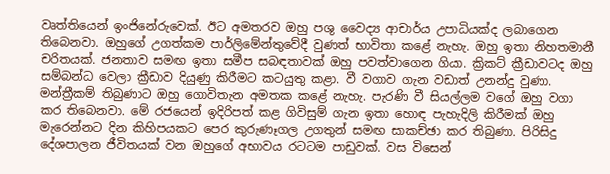වෘත්තියෙන් ඉංජිනේරුවෙක්. ඊට අමතරව ඔහු පශු වෛද්‍ය ආචාර්ය උපාධියක්ද ලබාගෙන තිබෙනවා. ඔහුගේ උගත්කම පාර්ලිමේන්තුවේදී වුණත් භාවිතා කළේ නැහැ. ඔහු ඉතා ‍නිහතමානී චරිතයක්. ජනතාව සමඟ ඉතා සමීප සබඳතාවක් ඔහු පවත්වාගෙන ගියා. ක්‍රිකට් ක්‍රීඩාවටද ඔහු සම්බන්ධ වෙලා ක්‍රීඩාව දියුණු කිරීමට කටයුතු කළා. වී වගාව ගැන වඩාත් උනන්දු වුණා. මන්ත්‍රීකම් තිබුණාට ඔහු ගොවිතැන අමතක කළේ නැහැ. පැරණි වී සියල්ලම වගේ ඔහු වගා කර තිබෙනවා. මේ රජයෙන් ඉදිරිපත් කළ ගිවිසුම් ගැන ඉතා හොඳ පැහැදිලි කිරීමක් ඔහු මැරෙන්නට දින කිහිපයකට පෙර කුරුණෑගල උගතුන් සමඟ සාකච්ඡා කර තිබුණා. පිරිසිදු දේශපාලන ජීවිතයක් වන ඔහුගේ අභාවය රටටම පාඩුවක්. වස විසෙන්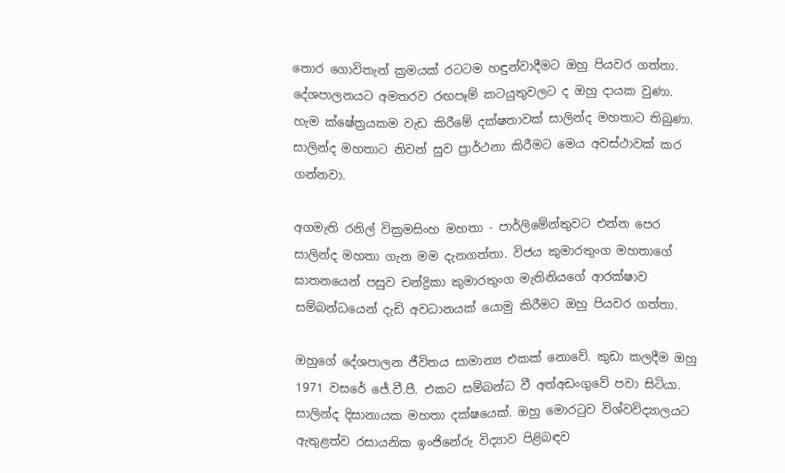තොර ගොවිතැන් ක්‍රමයක් රටටම හඳුන්වාදීමට ඔහු පියවර ගත්තා. දේශපාලනයට අමතරව රඟපෑම් කටයුතුවලට ද ඔහු දායක වුණා. හැම ක්ෂේත්‍රයකම වැඩ කිරීමේ දක්ෂතාවක් සාලින්ද මහතාට තිබුණා. සාලින්ද මහතාට නිවන් සුව ප්‍රාර්ථනා කිරීමට මෙය අවස්ථාවක් කර ගන්නවා.

අගමැති රනිල් වික්‍රමසිංහ මහතා - පාර්ලිමේන්තුවට එන්න පෙර සාලින්ද මහතා ගැන මම දැනගත්තා. විජය කුමාරතුංග මහතාගේ ඝාතනයෙන් පසුව චන්ද්‍රිකා කුමාරතුංග මැතිනියගේ ආරක්ෂාව සම්බන්ධයෙන් දැඩි අවධානයක් යොමු කිරීමට ඔහු පියවර ගත්තා.

ඔහුගේ දේශපාලන ජීවිතය සාමාන්‍ය එකක් නොවේ. කුඩා කලදීම ඔහු 1971 වසරේ ජේ.වී.පී. එකට සම්බන්ධ වී අත්අඩංගුවේ පවා සිටියා. සාලින්ද දිසානායක මහතා දක්ෂයෙක්. ඔහු මොරටුව විශ්වවිද්‍යාලයට ඇතුළත්ව රසායනික ඉංජිනේරු විද්‍යාව පිළිබඳව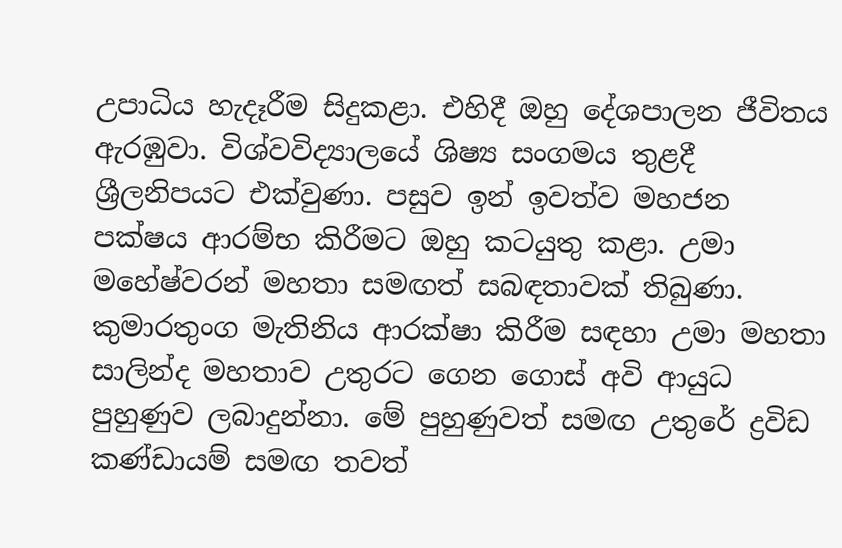උපාධිය හැදෑරීම සිදුකළා. එහිදී ඔහු දේශපාලන ජීවිතය ඇරඹුවා. විශ්වවිද්‍යාලයේ ශිෂ්‍ය සංගමය තුළදී ශ්‍රීලනිපයට එක්වුණා. පසුව ඉන් ඉවත්ව මහජන පක්ෂය ආරම්භ කිරීමට ඔහු කටයුතු කළා. උමා මහේෂ්වරන් මහතා සමඟත් සබඳතාවක් තිබුණා. කුමාරතුංග මැතිනිය ආරක්ෂා කිරීම සඳහා උමා මහතා සාලින්ද මහතාව උතුරට ගෙන ගොස් අවි ආයුධ පුහුණුව ලබාදුන්නා. මේ පුහුණුවත් සමඟ උතුරේ ද්‍රවිඩ කණ්ඩායම් සමඟ තවත්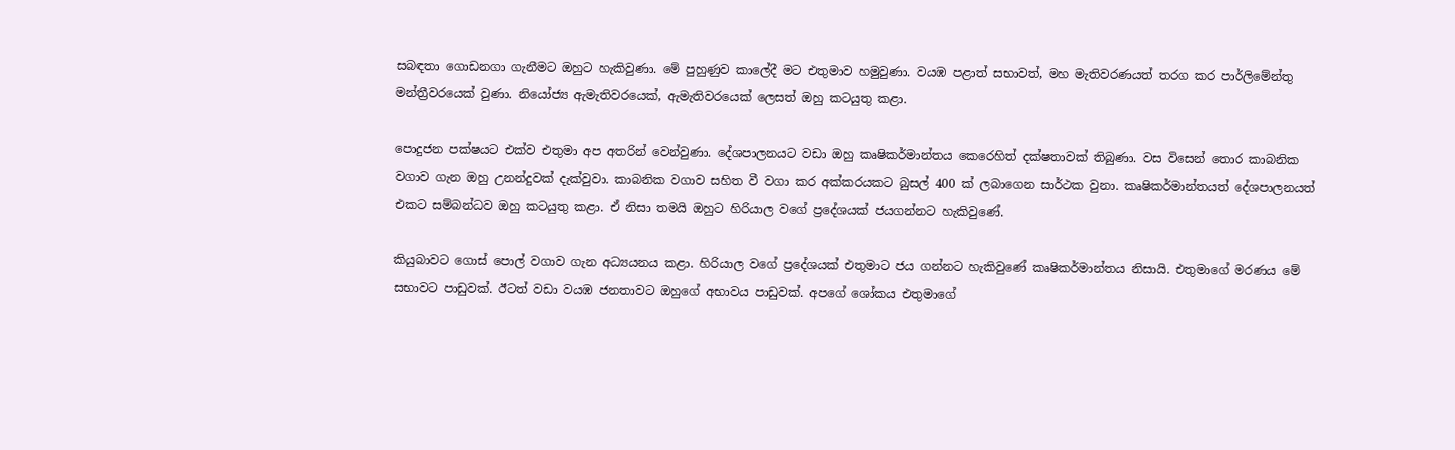සබඳතා ගොඩනගා ගැනීමට ඔහුට හැකිවුණා. මේ පුහුණුව කාලේදී මට එතුමාව හමුවුණා. වයඹ පළාත් සභාවත්, මහ මැතිවරණයත් තරග කර පාර්ලිමේන්තු මන්ත්‍රීවරයෙක් වුණා. නියෝජ්‍ය ඇමැතිවරයෙක්, ඇමැතිවරයෙක් ලෙසත් ඔහු කටයුතු කළා.

පොදුජන පක්ෂයට එක්ව එතුමා අප අතරින් වෙන්වුණා. දේශපාලනයට වඩා ඔහු කෘෂිකර්මාන්තය කෙරෙහිත් දක්ෂතාවක් තිබුණා. වස විසෙන් තොර කාබනික වගාව ගැන ඔහු උනන්දුවක් දැක්වුවා. කාබනික වගාව සහිත වී වගා කර අක්කරයකට බුසල් 400 ක් ලබාගෙන සාර්ථක වුනා. කෘෂිකර්මාන්තයත් දේශපාලනයත් එකට සම්බන්ධව ඔහු කටයුතු කළා. ඒ නිසා තමයි ඔහුට හිරියාල වගේ ප්‍රදේශයක් ජයගන්නට හැකිවුණේ.

කියුබාවට ගොස් පොල් වගාව ගැන අධ්‍යයනය කළා. හිරියාල වගේ ප්‍රදේශයක් එතුමාට ජය ගන්නට හැකිවුණේ කෘෂිකර්මාන්තය නිසායි. එතුමාගේ මරණය මේ සභාවට පාඩුවක්. ඊටත් වඩා වයඹ ජනතාවට ඔහුගේ අභාවය පාඩුවක්. අපගේ ශෝකය එතුමාගේ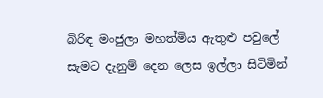බිරිඳ මංජුලා මහත්මිය ඇතුළු පවුලේ සැමට දැනුම් දෙන ලෙස ඉල්ලා සිටිමින්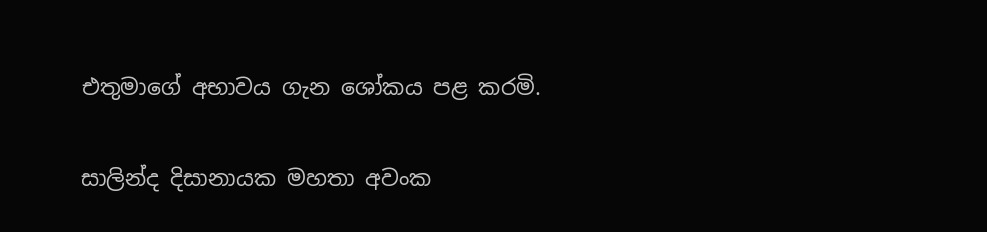එතුමාගේ අභාවය ගැන ශෝකය පළ කරමි.

සාලින්ද දිසානායක මහතා අවංක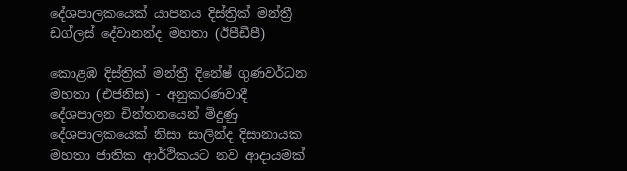දේශපාලකයෙක් යාපනය දිස්ත්‍රික් මන්ත්‍රී ඩග්ලස් දේවානන්ද මහතා (ඊපීඩීපී)

කොළඹ දිස්ත්‍රික් මන්ත්‍රී දිනේෂ් ගුණවර්ධන මහතා (එජනිස) - අනුකරණවාදී දේශපාලන චින්තනයෙන් මිදුණු දේශපාලකයෙක් නිසා සාලින්ද දිසානායක මහතා ජාතික ආර්ථිකයට නව ආදායමක්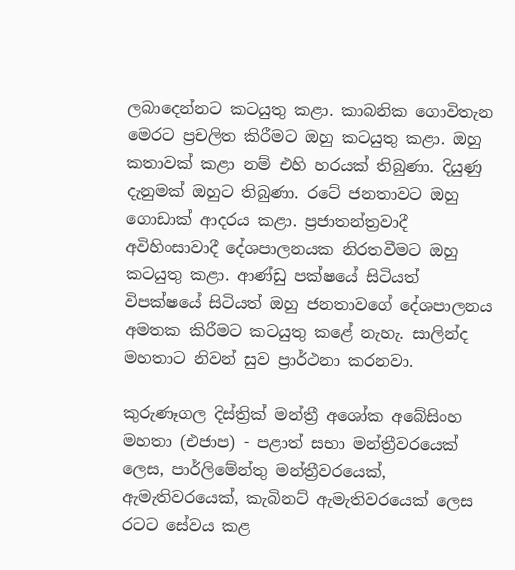ලබාදෙන්නට කටයුතු කළා. කාබනික ගොවිතැන මෙරට ප්‍රචලිත කිරීමට ඔහු කටයුතු කළා. ඔහු කතාවක් කළා නම් එහි හරයක් තිබුණා. දියුණු දැනුමක් ඔහුට තිබුණා. රටේ ජනතාවට ඔහු ගොඩාක් ආදරය කළා. ප්‍රජාතන්ත්‍රවාදී අවිහිංසාවාදී දේශපාලනයක නිරතවීමට ඔහු කටයුතු කළා. ආණ්ඩු පක්ෂයේ සිටියත් විපක්ෂයේ සිටියත් ඔහු ජනතාවගේ දේශපාලනය අමතක කිරීමට කටයුතු කළේ නැහැ. සාලින්ද මහතාට නිවන් සුව ප්‍රාර්ථනා කරනවා.

කුරුණෑගල දිස්ත්‍රික් මන්ත්‍රී අශෝක අබේසිංහ මහතා (එජාප) - පළාත් සභා මන්ත්‍රීවරයෙක් ලෙස, පාර්ලිමේන්තු මන්ත්‍රීවරයෙක්, ඇමැතිවරයෙක්, කැබිනට් ඇමැතිවරයෙක් ලෙස රටට සේවය කළ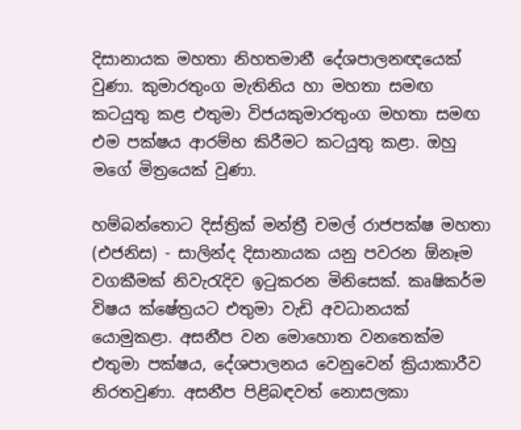දිසානායක මහතා නිහතමානී දේශපාලනඥයෙක් වුණා. කුමාරතුංග මැතිනිය හා මහතා සමඟ කටයුතු කළ එතුමා විජයකුමාරතුංග මහතා සමඟ එම පක්ෂය ආරම්භ කිරීමට කටයුතු කළා. ඔහු මගේ මිත්‍රයෙක් වුණා.

හම්බන්තොට දිස්ත්‍රික් මන්ත්‍රී චමල් රාජපක්ෂ මහතා (එජනිස) - සාලින්ද දිසානායක යනු පවරන ඕනෑම වගකීමක් නිවැරැදිව ඉටුකරන මිනිසෙක්. කෘෂිකර්ම විෂය ක්ෂේත්‍රයට එතුමා වැඩි අවධානයක් යොමුකළා. අසනීප වන මොහොත වනතෙක්ම එතුමා පක්ෂය, දේශපාලනය වෙනුවෙන් ක්‍රියාකාරීව නිරතවුණා. අසනීප පිළිබඳවත් නොසලකා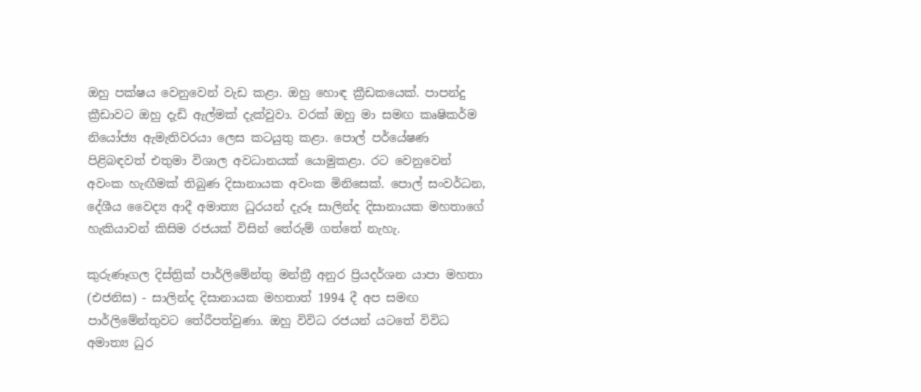ඔහු පක්ෂය වෙනුවෙන් වැඩ කළා. ඔහු හොඳ ක්‍රීඩකයෙක්. පාපන්දු ක්‍රීඩාවට ඔහු දැඩි ඇල්මක් දැක්වුවා. වරක් ඔහු මා සමඟ කෘෂිකර්ම නියෝජ්‍ය ඇමැතිවරයා ලෙස කටයුතු කළා. පොල් පර්යේෂණ පිළිබඳවත් එතුමා විශාල අවධානයක් යොමුකළා. රට වෙනුවෙන් අවංක හැඟීමක් තිබුණ දිසානායක අවංක මිනිසෙක්. පොල් සංවර්ධන, දේශීය වෛද්‍ය ආදී අමාත්‍ය ධුරයන් දැරූ සාලින්ද දිසානායක මහතාගේ හැකියාවන් කිසිම රජයක් විසින් තේරුම් ගත්තේ නැහැ.

කුරුණෑගල දිස්ත්‍රික් පාර්ලිමේන්තු මන්ත්‍රී අනුර ප්‍රියදර්ශන යාපා මහතා (එජනිස) - සාලින්ද දිසානායක මහතාත් 1994 දී අප සමඟ පාර්ලිමේන්තුවට තේරීපත්වුණා. ඔහු විවිධ රජයන් යටතේ විවිධ අමාත්‍ය ධුර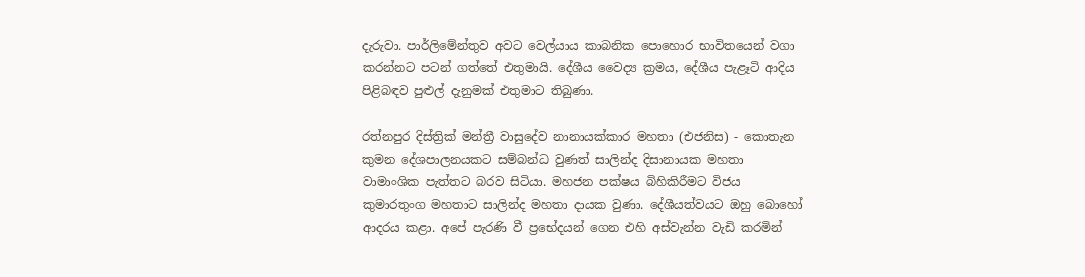දැරුවා. පාර්ලිමේන්තුව අවට වෙල්යාය කාබනික පොහොර භාවිතයෙන් වගා කරන්නට පටන් ගත්තේ එතුමායි. දේශීය වෛද්‍ය ක්‍රමය, දේශීය පැළෑටි ආදිය පිළිබඳව පුළුල් දැනුමක් එතුමාට තිබුණා.

රත්නපුර දිස්ත්‍රික් මන්ත්‍රී වාසුදේව නානායක්කාර මහතා (එජනිස) - කොතැන කුමන දේශපාලනයකට සම්බන්ධ වුණත් සාලින්ද දිසානායක මහතා වාමාංශික පැත්තට බරව සිටියා. මහජන පක්ෂය බිහිකිරීමට විජය කුමාරතුංග මහතාට සාලින්ද මහතා දායක වුණා. දේශීයත්වයට ඔහු බොහෝ ආදරය කළා. අපේ පැරණි වී ප්‍රභේදයන් ගෙන එහි අස්වැන්න වැඩි කරමින්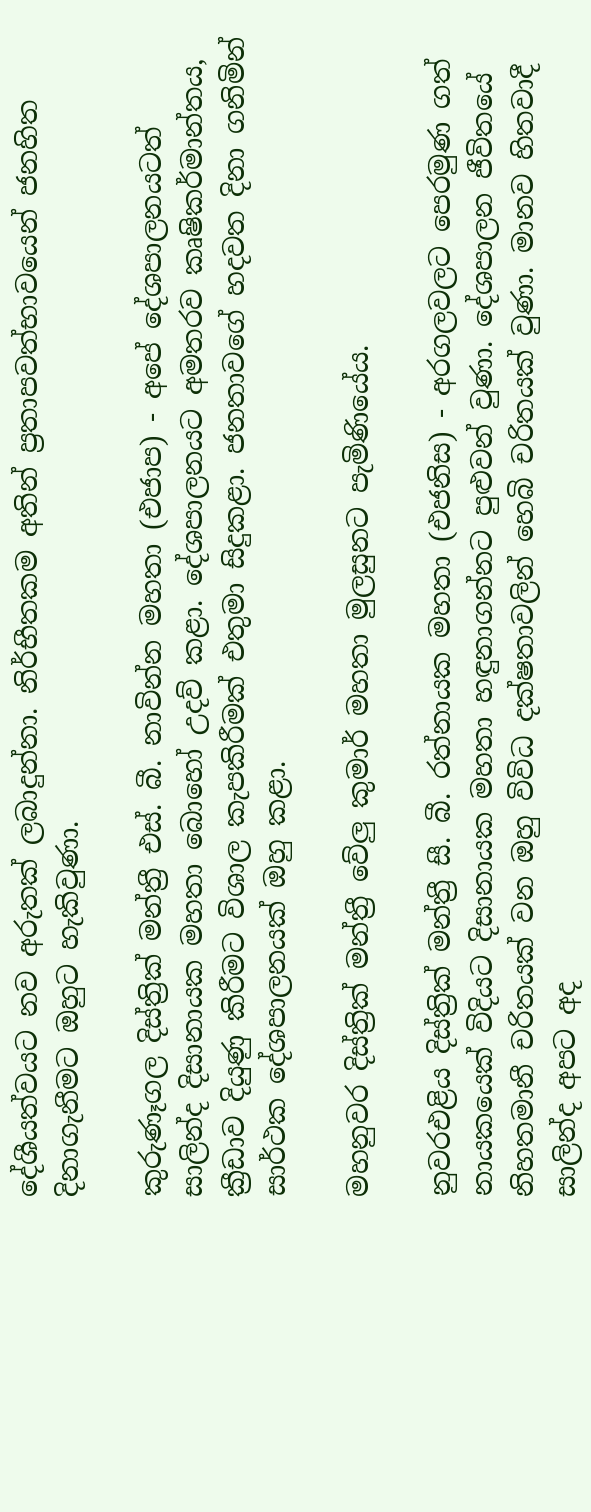දේශීයත්වයට නව අරුතක් ලබාදුන්නා. නිර්භීතකම අතින් ප්‍රතාපවත්භාවයෙන් ජනහිත දිනාගැනීමට ඔහුට හැකිවුණා.

කුරුණෑගල දිස්ත්‍රික් මන්ත්‍රී එස්. බී. නාවින්න මහතා (එජාප) - අපේ දේශපාලනයටත් සාලින්ද දිසානායක මහතා බොහෝ උදව් කළා. දේශපාලනයට අමතරව කෘෂිකර්මාන්තය, ක්‍රීඩාව දියුණු කිරීමට විශාල කැපකිරීමක් එතුමා සිදුකළා. ජනතාවගේ හදවත දිනා ගනිමින් සාර්ථක දේශපාලනයක් ඔහු කළා.

මහනුවර දිස්ත්‍රික් මන්ත්‍රී වේලු කුමාර් මහතා මුලසුනට පැමිණියේය.

නුවරඑළිය දිස්ත්‍රික් මන්ත්‍රී සී. බී. රත්නායක මහතා (එජනිස) - අරගලවලට පෙරමුණ ගත් නායකයෙක් විදියට දිසානායක මහතා හඳුනාගන්නට පුළුවන් වුණා. දේශපාලන ජීවිතයේ නිහතමානී චරිතයක් වන ඔහු විවිධ දක්ෂතාවලින් හෙබි චරිතයක් වුණා. මානව හිතවාදී සාලින්ද අපට අද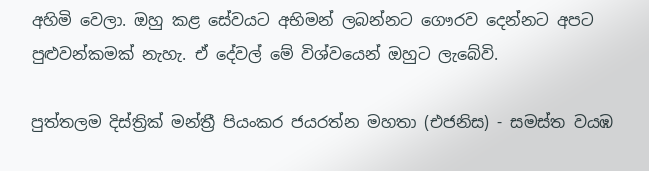අහිමි වෙලා. ඔහු කළ සේවයට අභිමන් ලබන්නට ගෞරව දෙන්නට අපට පුළුවන්කමක් නැහැ. ඒ දේවල් මේ විශ්වයෙන් ඔහුට ලැබේවි.

පුත්තලම දිස්ත්‍රික් මන්ත්‍රී පියංකර ජයරත්න මහතා (එජනිස) - සමස්ත වයඹ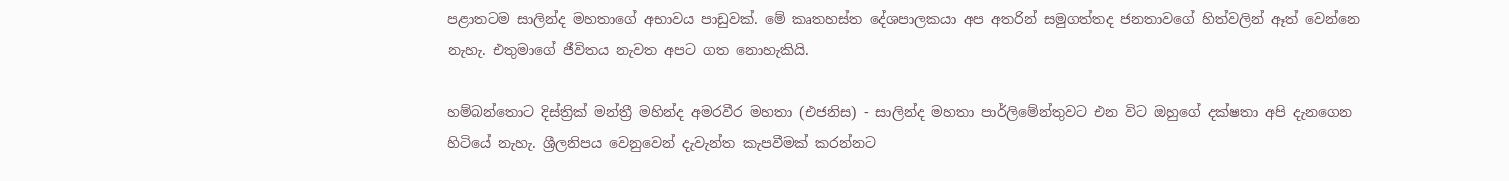පළාතටම සාලින්ද මහතාගේ අභාවය පාඩුවක්. මේ කෘතහස්ත දේශපාලකයා අප අතරින් සමුගත්තද ජනතාවගේ හිත්වලින් ඈත් වෙන්නෙ නැහැ. එතුමාගේ ජීවිතය නැවත අපට ගත නොහැකියි.

හම්බන්තොට දිස්ත්‍රික් මන්ත්‍රී මහින්ද අමරවීර මහතා (එජනිස) - සාලින්ද මහතා පාර්ලිමේන්තුවට එන විට ඔහුගේ දක්ෂතා අපි දැනගෙන හිටියේ නැහැ. ශ්‍රීලනිපය වෙනුවෙන් දැවැන්ත කැපවීමක් කරන්නට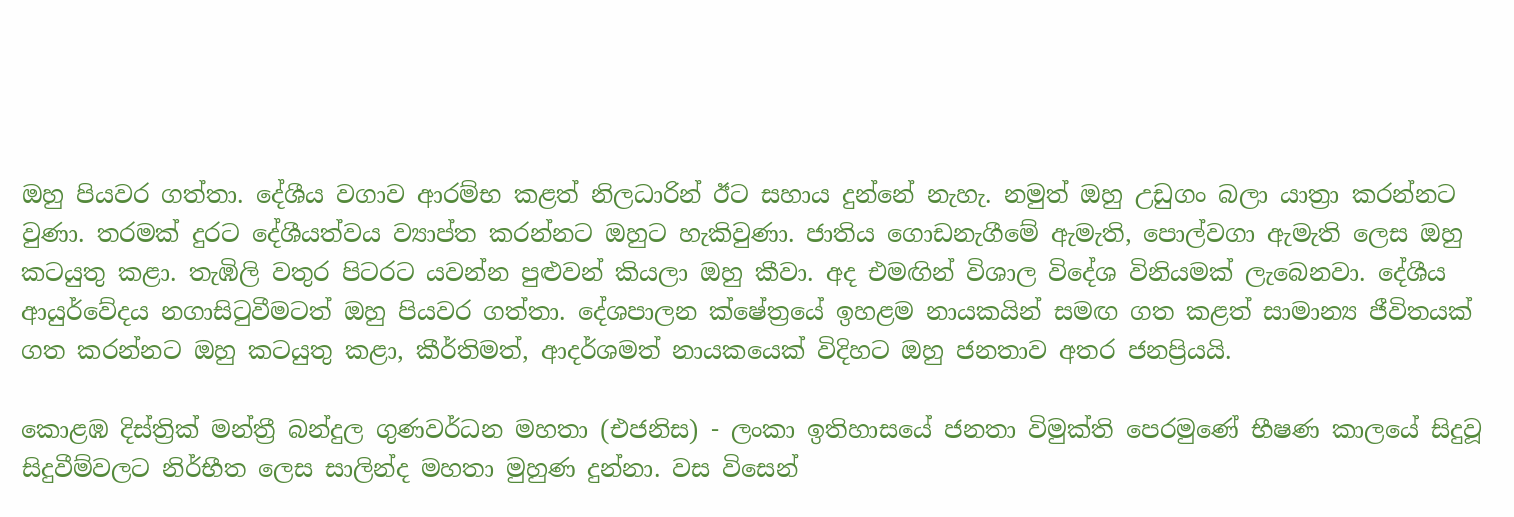ඔහු පියවර ගත්තා. දේශීය වගාව ආරම්භ කළත් නිලධාරින් ඊට සහාය දුන්නේ නැහැ. නමුත් ඔහු උඩුගං බලා යාත්‍රා කරන්නට වුණා. තරමක් දුරට දේශීයත්වය ව්‍යාප්ත කරන්නට ඔහුට හැකිවුණා. ජාතිය ගොඩනැගීමේ ඇමැති, පොල්වගා ඇමැති ලෙස ඔහු කටයුතු කළා. තැඹිලි වතුර පිටරට යවන්න පුළුවන් කියලා ඔහු කීවා. අද එමඟින් විශාල විදේශ විනියමක් ලැබෙනවා. දේශීය ආයුර්වේදය නගාසිටුවීමටත් ඔහු පියවර ගත්තා. දේශපාලන ක්ෂේත්‍රයේ ඉහළම නායකයින් සමඟ ගත කළත් සාමාන්‍ය ජීවිතයක් ගත කරන්නට ඔහු කටයුතු කළා, කීර්තිමත්, ආදර්ශමත් නායකයෙක් විදිහට ඔහු ජනතාව අතර ජනප්‍රියයි.

කොළඹ දිස්ත්‍රික් මන්ත්‍රී බන්දුල ගුණවර්ධන මහතා (එජනිස) - ලංකා ඉතිහාසයේ ජනතා විමුක්ති පෙරමුණේ භීෂණ කාලයේ සිදුවූ සිදුවීම්වලට නිර්භීත ලෙස සාලින්ද මහතා මුහුණ දුන්නා. වස විසෙන්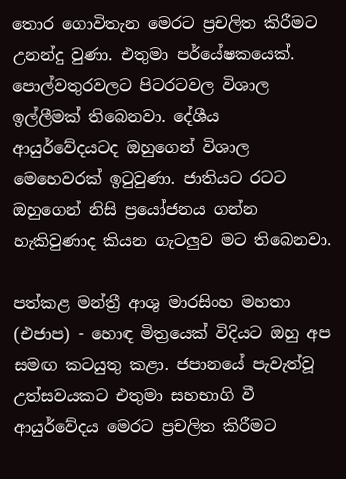තොර ගොවිතැන මෙරට ප්‍රචලිත කිරීමට උනන්දු වුණා. එතුමා පර්යේෂකයෙක්. පොල්වතුරවලට පිටරටවල විශාල ඉල්ලීමක් තිබෙනවා. දේශීය ආයුර්වේදයටද ඔහුගෙන් විශාල මෙහෙවරක් ඉටුවුණා. ජාතියට රටට ඔහුගෙන් නිසි ප්‍රයෝජනය ගන්න හැකිවුණාද කියන ගැටලුව මට තිබෙනවා.

පත්කළ මන්ත්‍රී ආශු මාරසිංහ මහතා (එජාප) - හොඳ මිත්‍රයෙක් විදියට ඔහු අප සමඟ කටයුතු කළා. ජපානයේ පැවැත්වූ උත්සවයකට එතුමා සහභාගි වී ආයුර්වේදය මෙරට ප්‍රචලිත කිරීමට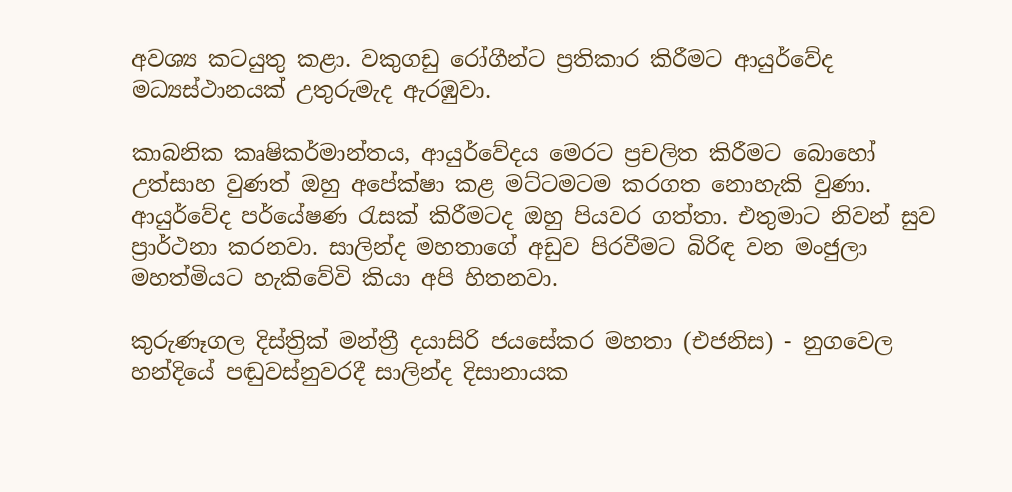අවශ්‍ය කටයුතු කළා. වකුගඩු රෝගීන්ට ප්‍රතිකාර කිරීමට ආයුර්වේද මධ්‍යස්ථානයක් උතුරුමැද ඇරඹුවා.

කාබනික කෘෂිකර්මාන්තය, ආයුර්වේදය මෙරට ප්‍රචලිත කිරීමට බොහෝ උත්සාහ වුණත් ඔහු අපේක්ෂා කළ මට්ටමටම කරගත නොහැකි වුණා. ආයුර්වේද පර්යේෂණ රැසක් කිරීමටද ඔහු පියවර ගත්තා. එතුමාට නිවන් සුව ප්‍රාර්ථනා කරනවා. සාලින්ද මහතාගේ අඩුව පිරවීමට බිරිඳ වන මංජුලා මහත්මියට හැකිවේවි කියා අපි හිතනවා.

කුරුණෑගල දිස්ත්‍රික් මන්ත්‍රී දයාසිරි ජයසේකර මහතා (එජනිස) - නුගවෙල හන්දියේ පඬුවස්නුවරදී සාලින්ද දිසානායක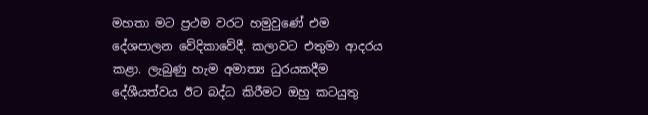මහතා මට ප්‍රථම වරට හමුවුණේ එම දේශපාලන වේදිකාවේදී. කලාවට එතුමා ආදරය කළා. ලැබුණු හැම අමාත්‍ය ධුරයකදීම දේශීයත්වය ඊට බද්ධ කිරීමට ඔහු කටයුතු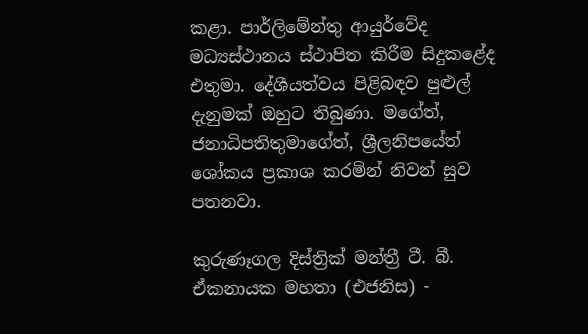කළා. පාර්ලිමේන්තු ආයුර්වේද මධ්‍යස්ථානය ස්ථාපිත කිරීම සිදුකළේද එතුමා. දේශීයත්වය පිළිබඳව පුළුල් දැනුමක් ඔහුට තිබුණා. මගේත්, ජනාධිපතිතුමාගේත්, ශ්‍රීලනිපයේත් ශෝකය ප්‍රකාශ කරමින් නිවන් සුව පතනවා.

කුරුණෑගල දිස්ත්‍රික් මන්ත්‍රී ටී. බී. ඒකනායක මහතා (එජනිස) -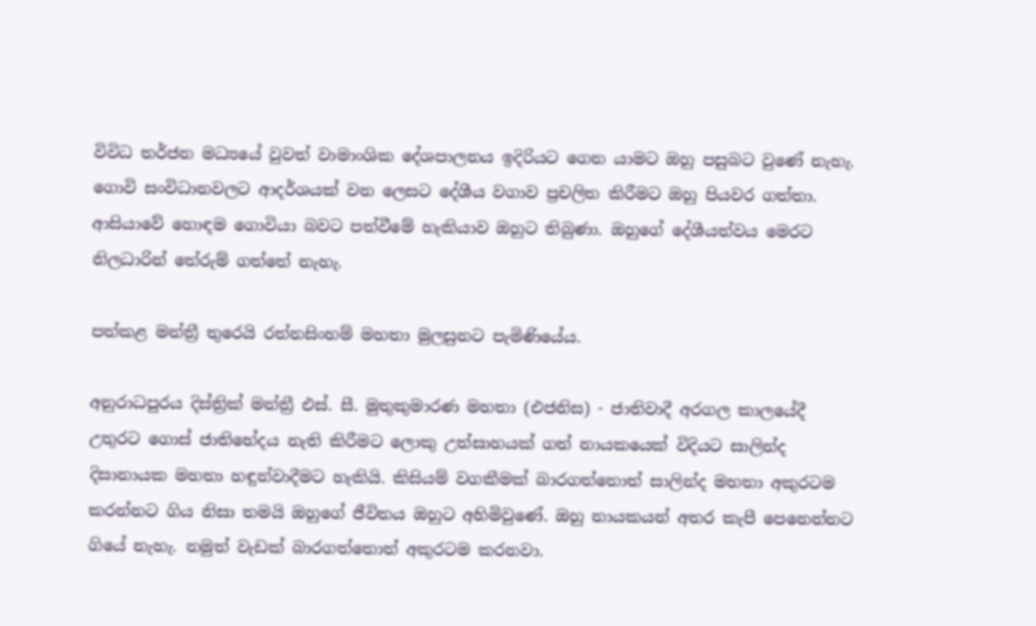විවිධ තර්ජන මධ්‍යයේ වුවත් වාමාංශික දේශපාලනය ඉදිරියට ගෙන යාමට ඔහු පසුබට වුණේ නැහැ. ගොවි සංවිධානවලට ආදර්ශයක් වන ලෙසට දේශීය වගාව ප්‍රචලිත කිරීමට ඔහු පියවර ගත්තා. ආසියාවේ හොඳම ගොවියා බවට පත්වීමේ හැකියාව ඔහුට තිබුණා. ඔහුගේ දේශීයත්වය මෙරට නිලධාරින් තේරුම් ගත්තේ නැහැ.

පත්කළ මන්ත්‍රී තුරෙයි රත්නසිංහම් මහතා මුලසුනට පැමිණියේය.

අනුරාධපුරය දිස්ත්‍රික් මන්ත්‍රී එස්. සී. මුතුකුමාරණ මහතා (එජනිස) - ජාතිවාදී අරගල කාලයේදී උතුරට ගොස් ජාතිභේදය නැති කිරීමට ලොකු උත්සාහයක් ගත් නායකයෙක් විදියට සාලින්ද දිසානායක මහතා හඳුන්වාදීමට හැකියි. කිසියම් වගකීමක් බාරගත්තොත් සාලින්ද මහතා අකුරටම කරන්නට ගිය නිසා තමයි ඔහුගේ ජීවිතය ඔහුට අහිමිවුණේ. ඔහු නායකයන් අතර කැපී පෙනෙන්නට ගියේ නැහැ. නමුත් වැඩක් බාරගත්තොත් අකුරටම කරනවා.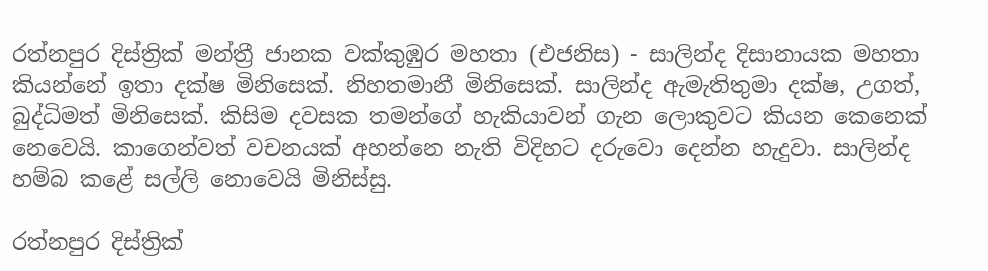රත්නපුර දිස්ත්‍රික් මන්ත්‍රී ජානක වක්කුඹුර මහතා (එජනිස) - සාලින්ද දිසානායක මහතා කියන්නේ ඉතා දක්ෂ මිනිසෙක්. නිහතමානී මිනිසෙක්. සාලින්ද ඇමැතිතුමා දක්ෂ, උගත්, බුද්ධිමත් මිනිසෙක්. කිසිම දවසක තමන්ගේ හැකියාවන් ගැන ලොකුවට කියන කෙනෙක් නෙවෙයි. කාගෙන්වත් වචනයක් අහන්නෙ නැති විදිහට දරුවො දෙන්න හැදුවා. සාලින්ද හම්බ කළේ සල්ලි නොවෙයි මිනිස්සු.

රත්නපුර දිස්ත්‍රික්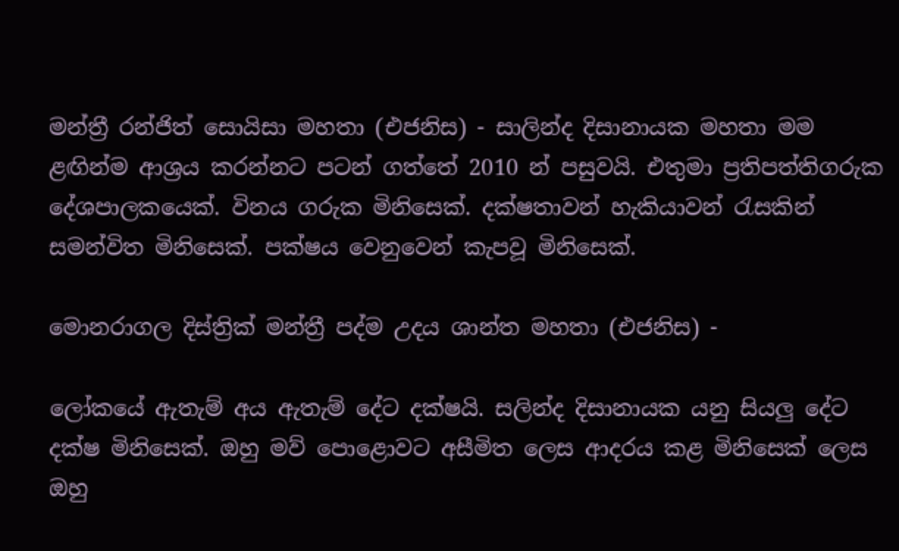මන්ත්‍රී රන්ජිත් සොයිසා මහතා (එජනිස) - සාලින්ද දිසානායක මහතා මම ළඟින්ම ආශ්‍රය කරන්නට පටන් ගත්තේ 2010 න් පසුවයි. එතුමා ප්‍රතිපත්තිගරුක දේශපාලකයෙක්. විනය ගරුක මිනිසෙක්. දක්ෂතාවන් හැකියාවන් රැසකින් සමන්විත මිනිසෙක්. පක්ෂය වෙනුවෙන් කැපවූ මිනිසෙක්.

මොනරාගල දිස්ත්‍රික් මන්ත්‍රී පද්ම උදය ශාන්ත මහතා (එජනිස) -

ලෝකයේ ඇතැම් අය ඇතැම් දේට දක්ෂයි. සලින්ද දිසානායක යනු සියලු දේට දක්ෂ මිනිසෙක්. ඔහු මව් පොළොවට අසීමිත ලෙස ආදරය කළ මිනිසෙක් ලෙස ඔහු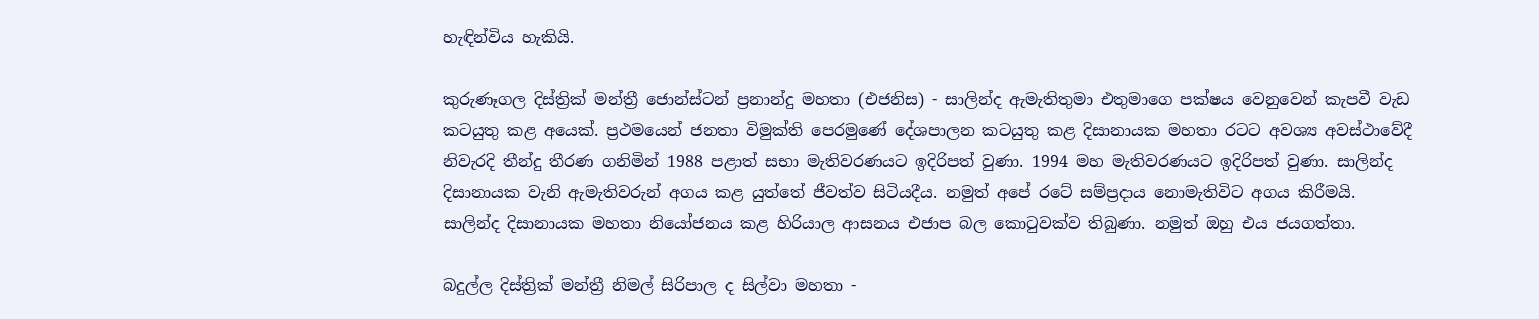හැඳින්විය හැකියි.

කුරුණෑගල දිස්ත්‍රික් මන්ත්‍රී ජොන්ස්ටන් ප්‍රනාන්දු මහතා (එජනිස) - සාලින්ද ඇමැතිතුමා එතුමාගෙ පක්ෂය වෙනුවෙන් කැපවී වැඩ කටයුතු කළ අයෙක්. ප්‍රථමයෙන් ජනතා විමුක්ති පෙරමුණේ දේශපාලන කටයුතු කළ දිසානායක මහතා රටට අවශ්‍ය අවස්ථාවේදී නිවැරදි තීන්දු තීරණ ගනිමින් 1988 පළාත් සභා මැතිවරණයට ඉදිරිපත් වුණා. 1994 මහ මැතිවරණයට ඉදිරිපත් වුණා. සාලින්ද දිසානායක වැනි ඇමැතිවරුන් අගය කළ යුත්තේ ජීවත්ව සිටියදීය. නමුත් අපේ රටේ සම්ප්‍රදාය නොමැතිවිට අගය කිරීමයි. සාලින්ද දිසානායක මහතා නියෝජනය කළ හිරියාල ආසනය එජාප බල කොටුවක්ව තිබුණා. නමුත් ඔහු එය ජයගත්තා.

බදුල්ල දිස්ත්‍රික් මන්ත්‍රී නිමල් සිරිපාල ද සිල්වා මහතා -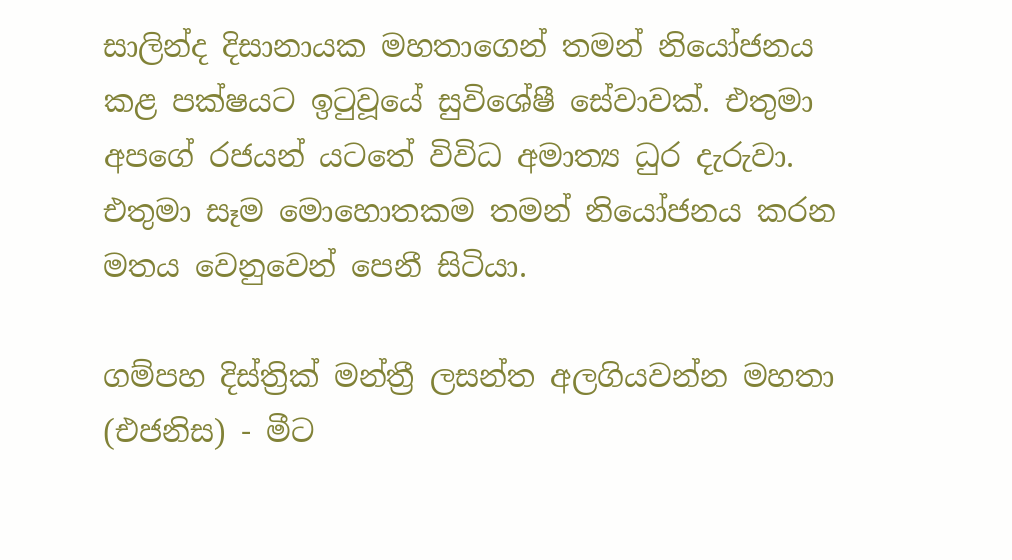සාලින්ද දිසානායක මහතාගෙන් තමන් නියෝජනය කළ පක්ෂයට ඉටුවූයේ සුවිශේෂී සේවාවක්. එතුමා අපගේ රජයන් යටතේ විවිධ අමාත්‍ය ධුර දැරුවා. එතුමා සෑම ‍මොහොතකම තමන් නියෝජනය කරන මතය වෙනුවෙන් පෙනී සිටියා.

ගම්පහ දිස්ත්‍රික් මන්ත්‍රී ලසන්ත අලගියවන්න මහතා (එජනිස) - මීට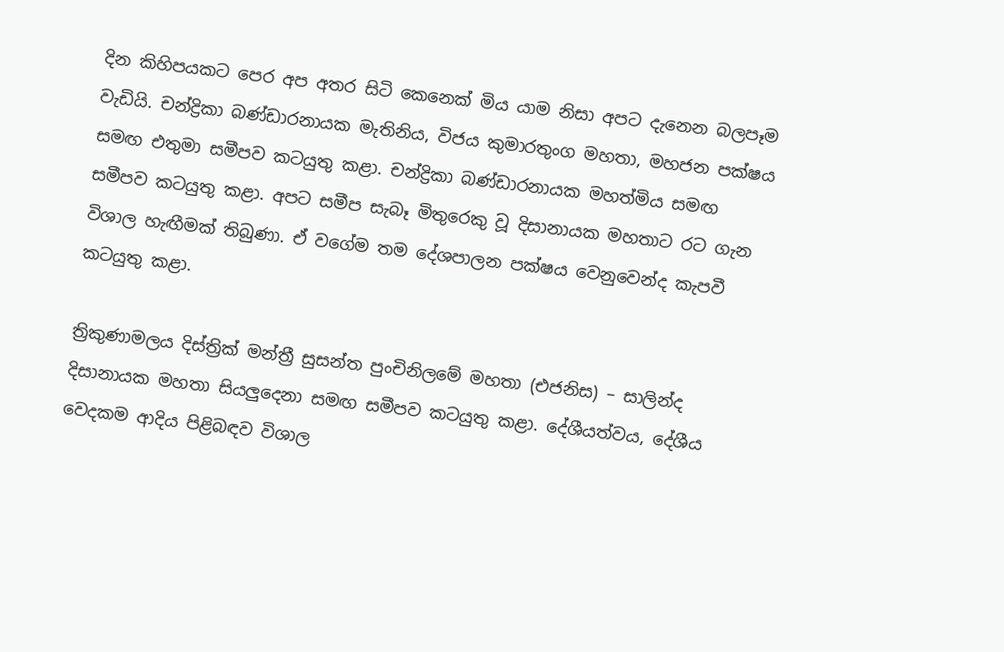දින කිහිපයකට පෙර අප අතර සිටි කෙනෙක් මිය යාම නිසා අපට දැනෙන බලපෑම වැඩියි. චන්ද්‍රිකා බණ්ඩාරනායක මැතිනිය, විජය කුමාරතුංග මහතා, මහජන පක්ෂය සමඟ එතුමා සමීපව කටයුතු කළා. චන්ද්‍රිකා බණ්ඩාරනායක මහත්මිය සමඟ සමීපව කටයුතු කළා. අපට සමීප සැබෑ මිතුරෙකු වූ දිසානායක මහතාට රට ගැන විශාල හැඟීමක් තිබුණා. ඒ වගේම තම දේශපාලන පක්ෂය වෙනුවෙන්ද කැපවී කටයුතු කළා.

ත්‍රිකුණාමලය දිස්ත්‍රික් මන්ත්‍රී සුසන්ත පුංචිනිලමේ මහතා (එජනිස) – සාලින්ද දිසානායක මහතා සියලුදෙනා සමඟ සමීපව කටයුතු කළා. දේශීයත්වය, දේශීය වෙදකම ආදිය පිළිබඳව විශාල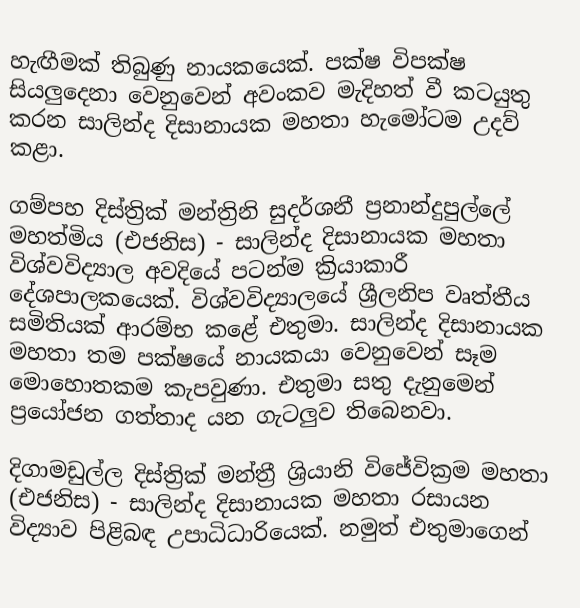හැඟීමක් තිබුණු නායකයෙක්. පක්ෂ විපක්ෂ සියලුදෙනා වෙනුවෙන් අවංකව මැදිහත් වී කටයුතු කරන සාලින්ද දිසානායක මහතා හැමෝටම උදව් කළා.

ගම්පහ දිස්ත්‍රික් මන්ත්‍රිනි සුදර්ශනී ප්‍රනාන්දුපුල්ලේ මහත්මිය (එජනිස) - සාලින්ද දිසානායක මහතා විශ්වවිද්‍යාල අවදියේ පටන්ම ක්‍රියාකාරී දේශපාලකයෙක්. විශ්වවිද්‍යාලයේ ශ්‍රීලනිප වෘත්තීය සමිතියක් ආරම්භ කළේ එතුමා. සාලින්ද දිසානායක මහතා තම පක්ෂයේ නායකයා වෙනුවෙන් සෑම මොහොතකම කැපවුණා. එතුමා සතු දැනුමෙන් ප්‍රයෝජන ගත්තාද යන ගැටලුව තිබෙනවා.

දිගාමඩුල්ල දිස්ත්‍රික් මන්ත්‍රී ශ්‍රියානි විජේවික්‍රම මහතා (එජනිස) - සාලින්ද දිසානායක මහතා රසායන විද්‍යාව පිළිබඳ උපාධිධාරියෙක්. නමුත් එතුමාගෙන්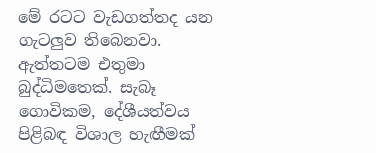මේ රටට වැඩගත්තද යන ගැටලුව තිබෙනවා. ඇත්තටම එතුමා බුද්ධිමතෙක්. සැබෑ ගොවිකම, දේශීයත්වය පිළිබඳ විශාල හැඟීමක්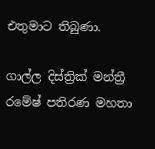එතුමාට තිබුණා.

ගාල්ල දිස්ත්‍රික් මන්ත්‍රී රමේෂ් පතිරණ මහතා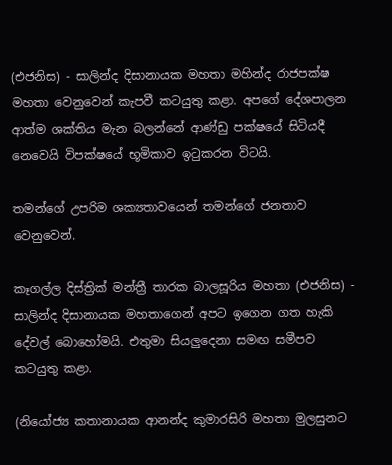(එජනිස) - සාලින්ද දිසානායක මහතා මහින්ද රාජපක්ෂ මහතා වෙනුවෙන් කැපවී කටයුතු කළා. අපගේ දේශපාලන ආත්ම ශක්තිය මැන බලන්නේ ආණ්ඩු පක්ෂයේ සිටියදී නෙවෙයි විපක්ෂයේ භූමිකාව ඉටුකරන විටයි.

තමන්ගේ උපරිම ශක්‍යතාවයෙන් තමන්ගේ ජනතාව වෙනුවෙන්.

කෑගල්ල දිස්ත්‍රික් මන්ත්‍රී තාරක බාලසූරිය මහතා (එජනිස) - සාලින්ද දිසානායක මහතාගෙන් අපට ඉගෙන ගත හැකි දේවල් බොහෝමයි. එතුමා සියලුදෙනා සමඟ සමීපව කටයුතු කළා.

(නියෝජ්‍ය කතානායක ආනන්ද කුමාරසිරි මහතා මුලසුනට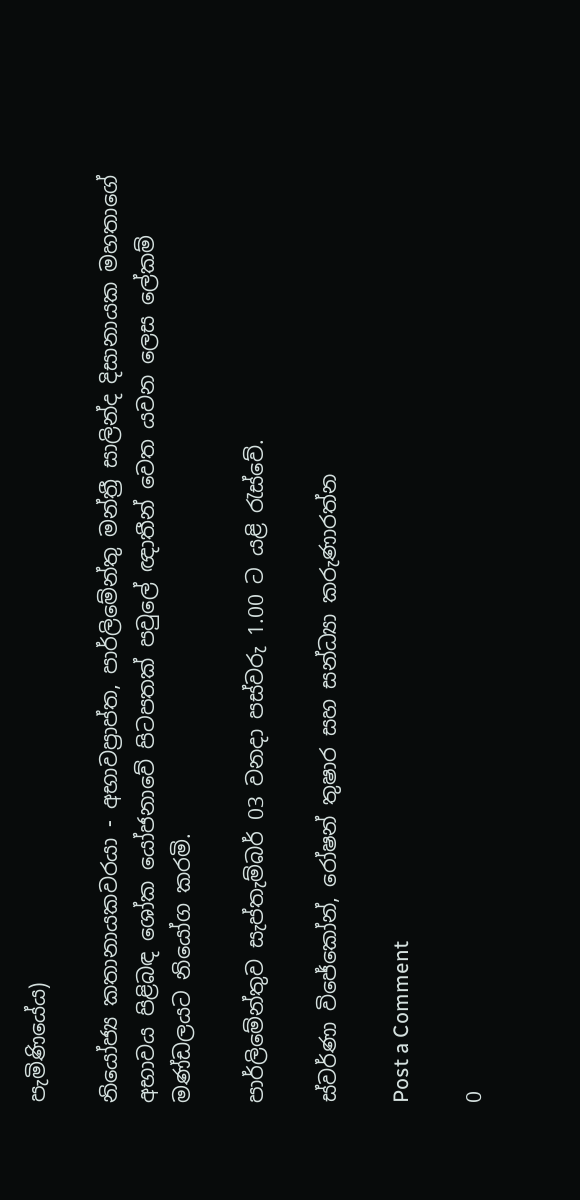පැමිණියේය)

නියෝජ්‍ය කතානායකවරයා - අභාවප්‍රාප්ත, පාර්ලිමේන්තු මන්ත්‍රී සාලින්ද දිසානායක මහතාගේ අභාවය පිළිබඳ ශෝක යෝජනාවේ පිටපතක් පවුලේ ඥාතීන් වෙත යවන ලෙස ලේකම් මණ්ඩලයට නියෝග කරමි.

පාර්ලිමේන්තුව සැප්තැම්බර් 03 වනදා පස්වරු 1.00 ට යළි රැස්වේ.

ස්වර්ණා විජේකෝන්, රෝෂන් තුෂාර සහ සන්ධ්‍යා කරුණාරත්න

Post a Comment

0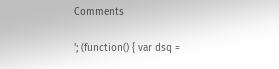Comments

'; (function() { var dsq =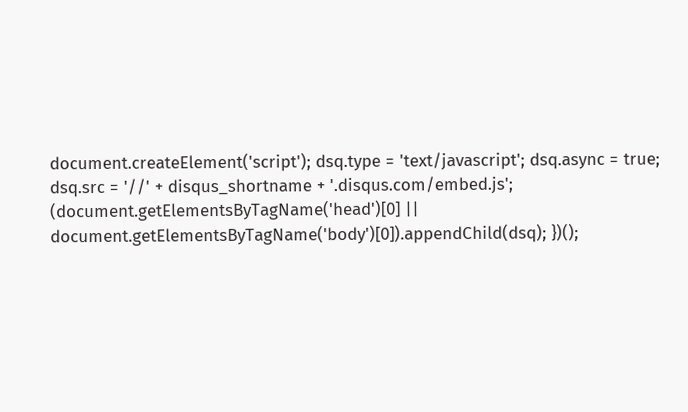document.createElement('script'); dsq.type = 'text/javascript'; dsq.async = true; dsq.src = '//' + disqus_shortname + '.disqus.com/embed.js'; (document.getElementsByTagName('head')[0] || document.getElementsByTagName('body')[0]).appendChild(dsq); })();